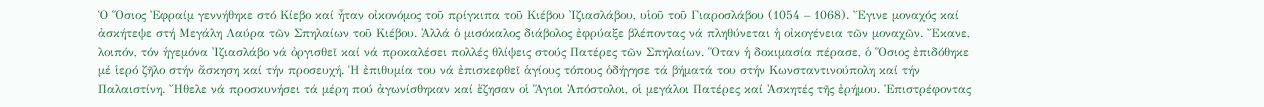Ὁ Ὅσιος Ἐφραίμ γεννήθηκε στό Κίεβο καί ἦταν οἰκονόμος τοῦ πρίγκιπα τοῦ Κιέβου Ἰζιασλάβου, υἱοῦ τοῦ Γιαροσλάβου (1054 – 1068). Ἔγινε μοναχός καί ἀσκήτεψε στή Μεγάλη Λαύρα τῶν Σπηλαίων τοῦ Κιέβου. Ἀλλά ὁ μισόκαλος διάβολος ἐφρύαξε βλέποντας νά πληθύνεται ἡ οἰκογένεια τῶν μοναχῶν. Ἔκανε, λοιπόν, τόν ἡγεμόνα Ἰζιασλάβο νά ὀργισθεῖ καί νά προκαλέσει πολλές θλίψεις στούς Πατέρες τῶν Σπηλαίων. Ὅταν ἡ δοκιμασία πέρασε, ὁ Ὅσιος ἐπιδόθηκε μέ ἱερό ζῆλο στήν ἄσκηση καί τήν προσευχή. Ἡ ἐπιθυμία του νά ἐπισκεφθεῖ ἁγίους τόπους ὁδήγησε τά βήματά του στήν Κωνσταντινούπολη καί τήν Παλαιστίνη. Ἤθελε νά προσκυνήσει τά μέρη πού ἀγωνίσθηκαν καί ἔζησαν οἱ Ἅγιοι Ἀπόστολοι, οἱ μεγάλοι Πατέρες καί Ἀσκητές τῆς ἐρήμου. Ἐπιστρέφοντας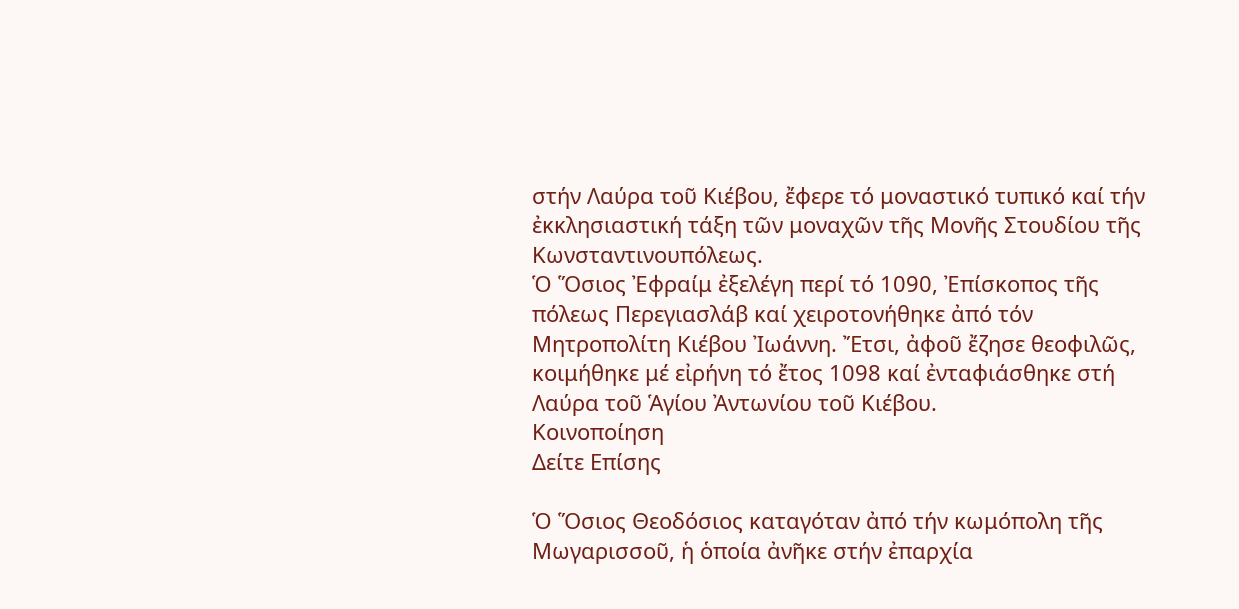στήν Λαύρα τοῦ Κιέβου, ἔφερε τό μοναστικό τυπικό καί τήν ἐκκλησιαστική τάξη τῶν μοναχῶν τῆς Μονῆς Στουδίου τῆς Κωνσταντινουπόλεως.
Ὁ Ὅσιος Ἐφραίμ ἐξελέγη περί τό 1090, Ἐπίσκοπος τῆς πόλεως Περεγιασλάβ καί χειροτονήθηκε ἀπό τόν Μητροπολίτη Κιέβου Ἰωάννη. Ἔτσι, ἀφοῦ ἔζησε θεοφιλῶς, κοιμήθηκε μέ εἰρήνη τό ἔτος 1098 καί ἐνταφιάσθηκε στή Λαύρα τοῦ Ἁγίου Ἀντωνίου τοῦ Κιέβου.
Κοινοποίηση
Δείτε Επίσης

Ὁ Ὅσιος Θεοδόσιος καταγόταν ἀπό τήν κωμόπολη τῆς Μωγαρισσοῦ, ἡ ὁποία ἀνῆκε στήν ἐπαρχία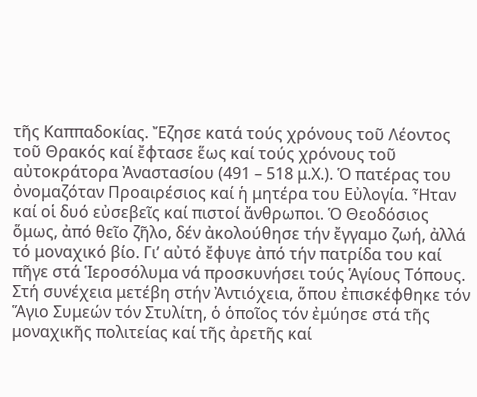τῆς Καππαδοκίας. Ἔζησε κατά τούς χρόνους τοῦ Λέοντος τοῦ Θρακός καί ἔφτασε ἕως καί τούς χρόνους τοῦ αὐτοκράτορα Ἀναστασίου (491 – 518 μ.Χ.). Ὁ πατέρας του ὀνομαζόταν Προαιρέσιος καί ἡ μητέρα του Εὐλογία. Ἦταν καί οἱ δυό εὐσεβεῖς καί πιστοί ἄνθρωποι. Ὁ Θεοδόσιος ὅμως, ἀπό θεῖο ζῆλο, δέν ἀκολούθησε τήν ἔγγαμο ζωή, ἀλλά τό μοναχικό βίο. Γι’ αὐτό ἔφυγε ἀπό τήν πατρίδα του καί πῆγε στά Ἱεροσόλυμα νά προσκυνήσει τούς Ἁγίους Τόπους. Στή συνέχεια μετέβη στήν Ἀντιόχεια, ὅπου ἐπισκέφθηκε τόν Ἅγιο Συμεών τόν Στυλίτη, ὁ ὁποῖος τόν ἐμύησε στά τῆς μοναχικῆς πολιτείας καί τῆς ἀρετῆς καί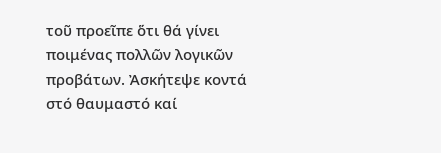τοῦ προεῖπε ὅτι θά γίνει ποιμένας πολλῶν λογικῶν προβάτων. Ἀσκήτεψε κοντά στό θαυμαστό καί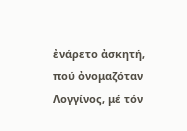ἐνάρετο ἀσκητή, πού ὀνομαζόταν Λογγίνος, μέ τόν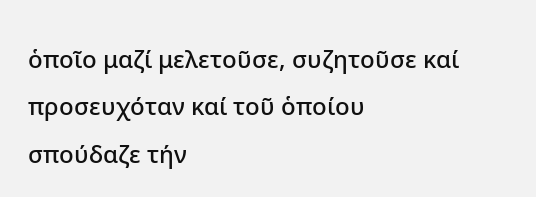ὁποῖο μαζί μελετοῦσε, συζητοῦσε καί προσευχόταν καί τοῦ ὁποίου σπούδαζε τήν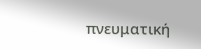πνευματική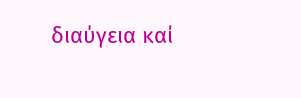διαύγεια καί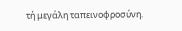τή μεγάλη ταπεινοφροσύνη.